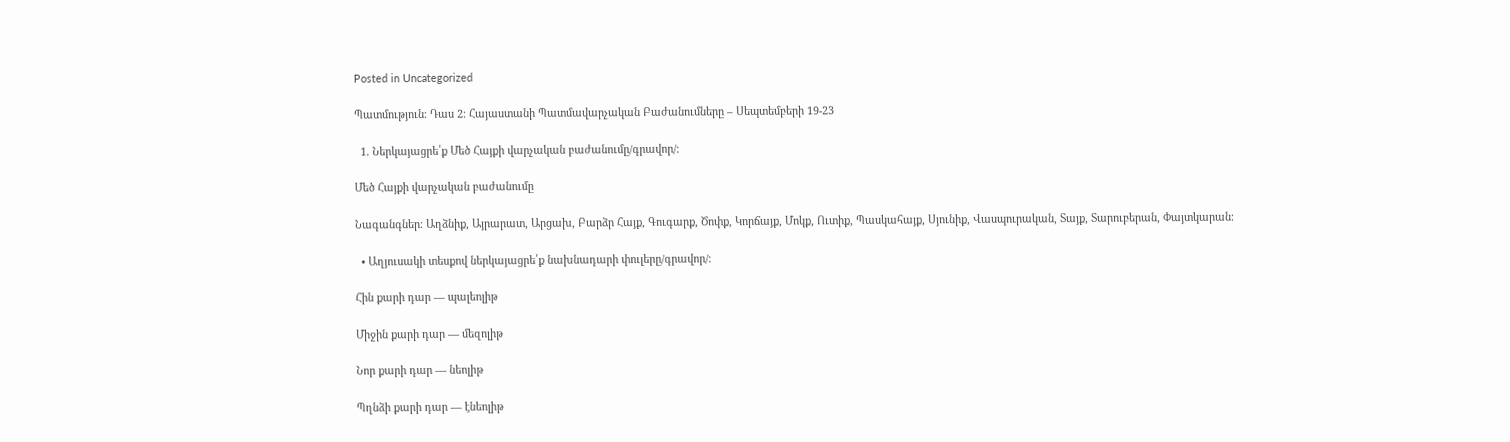Posted in Uncategorized

Պատմություն։ Դաս 2։ Հայաստանի Պատմավարչական Բաժանումները – Սեպտեմբերի 19-23

  1. Ներկայացրե՛ք Մեծ Հայքի վարչական բաժանումը/գրավոր/։

Մեծ Հայքի վարչական բաժանումը

Նագանգներ։ Աղձնիք, Այրարատ, Արցախ, Բարձր Հայք, Գուգարք, Ծոփք, Կորճայք, Մոկք, Ուտիք, Պասկահայք, Սյունիք, Վասպուրական, Տայք, Տարուբերան, Փայտկարան։

  • Աղյուսակի տեսքով ներկայացրե՛ք նախնադարի փուլերը/գրավոր/։

Հին քարի դար — պալեոլիթ

Միջին քարի դար — մեզոլիթ

Նոր քարի դար — նեոլիթ

Պղնձի քարի դար — էնեոլիթ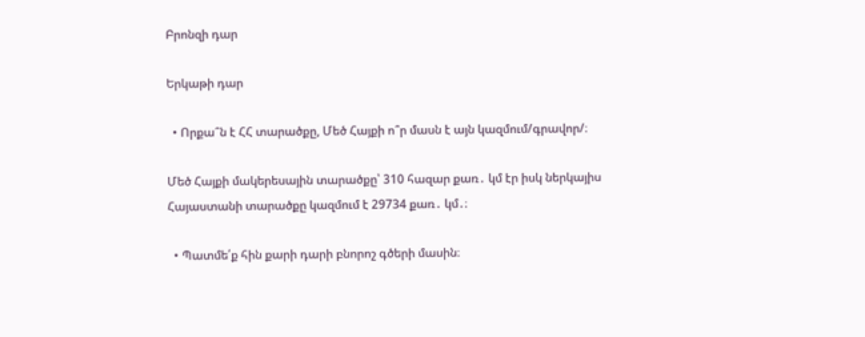Բրոնզի դար

Երկաթի դար

  • Որքա՞ն է ՀՀ տարածքը, Մեծ Հայքի ո՞ր մասն է այն կազմում/գրավոր/։

Մեծ Հայքի մակերեսային տարածքը՝ 310 հազար քառ․ կմ էր իսկ ներկայիս Հայաստանի տարածքը կազմում է 29734 քառ․ կմ․։

  • Պատմե՛ք հին քարի դարի բնորոշ գծերի մասին։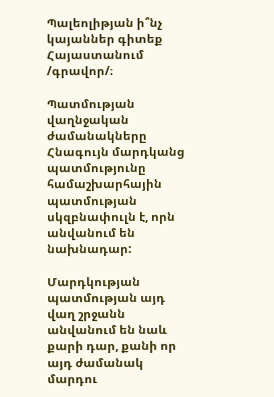Պալեոլիթյան ի՞նչ կայաններ գիտեք Հայաստանում /գրավոր/։

Պատմության վաղնջական ժամանակները Հնագույն մարդկանց պատմությունը համաշխարհային պատմության սկզբնափուլն է, որն անվանում են նախնադար:

Մարդկության պատմության այդ վաղ շրջանն անվանում են նաև քարի դար, քանի որ այդ ժամանակ մարդու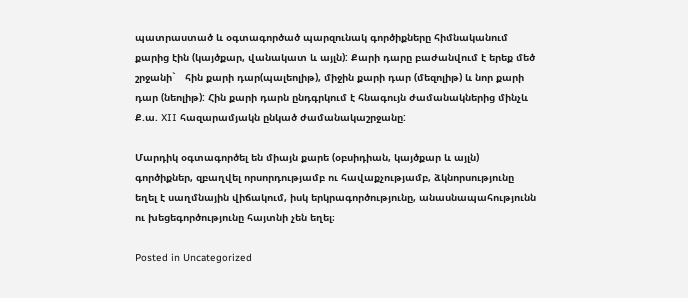պատրաստած և օգտագործած պարզունակ գործիքները հիմնականում քարից էին (կայծքար, վանակատ և այլն): Քարի դարը բաժանվում է երեք մեծ շրջանի`   հին քարի դար(պալեոլիթ), միջին քարի դար (մեզոլիթ) և նոր քարի դար (նեոլիթ): Հին քարի դարն ընդգրկում է հնագույն ժամանակներից մինչև Ք.ա. XII հազարամյակն ընկած ժամանակաշրջանը:

Մարդիկ օգտագործել են միայն քարե (օբսիդիան, կայծքար և այլն) գործիքներ, զբաղվել որսորդությամբ ու հավաքչությամբ, ձկնորսությունը եղել է սաղմնային վիճակում, իսկ երկրագործությունը, անասնապահությունն ու խեցեգործությունը հայտնի չեն եղել։

Posted in Uncategorized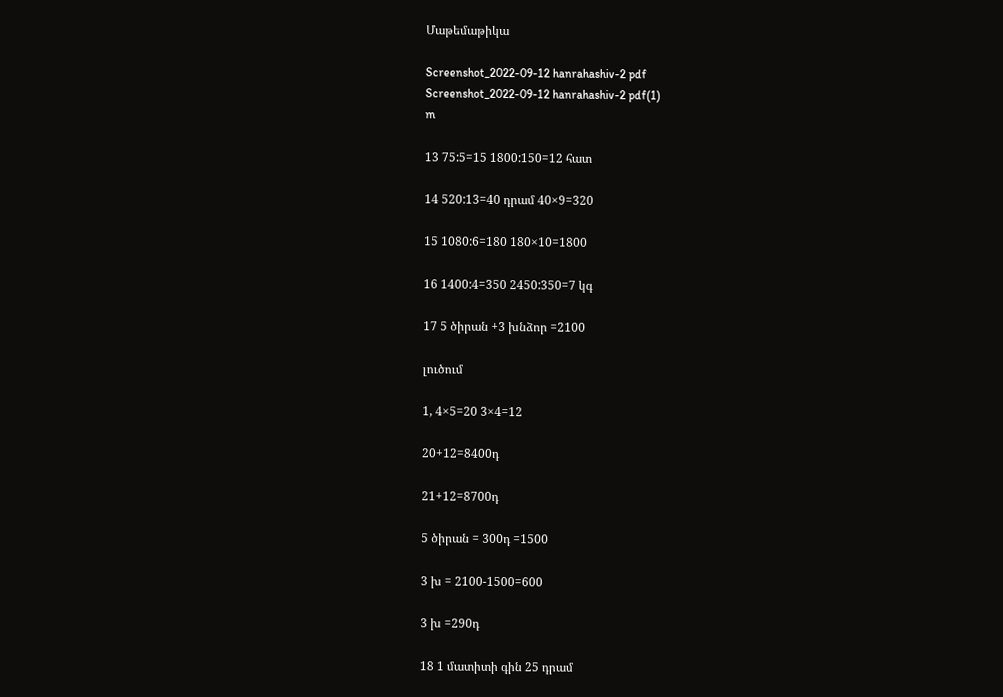Մաթեմաթիկա

Screenshot_2022-09-12 hanrahashiv-2 pdf
Screenshot_2022-09-12 hanrahashiv-2 pdf(1)
m

13 75:5=15 1800:150=12 հատ

14 520:13=40 դրամ 40×9=320

15 1080:6=180 180×10=1800

16 1400:4=350 2450:350=7 կգ

17 5 ծիրան +3 խնձոր =2100

լուծում

1, 4×5=20 3×4=12

20+12=8400դ

21+12=8700դ

5 ծիրան = 300դ =1500

3 խ = 2100-1500=600

3 խ =290դ

18 1 մատիտի գին 25 դրամ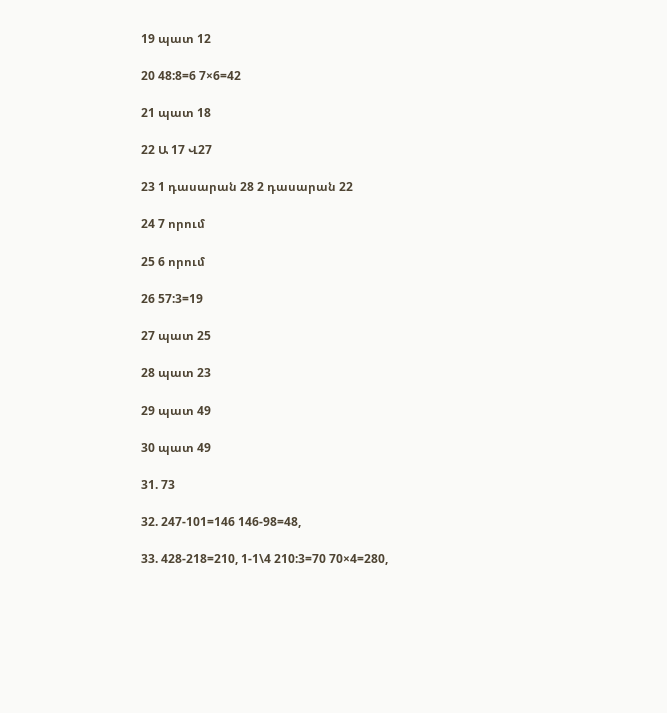19 պատ 12

20 48:8=6 7×6=42

21 պատ 18

22 Ա 17 Վ27

23 1 դասարան 28 2 դասարան 22

24 7 որում

25 6 որում

26 57:3=19

27 պատ 25

28 պատ 23

29 պատ 49

30 պատ 49

31. 73

32. 247-101=146 146-98=48,

33. 428-218=210, 1-1\4 210:3=70 70×4=280,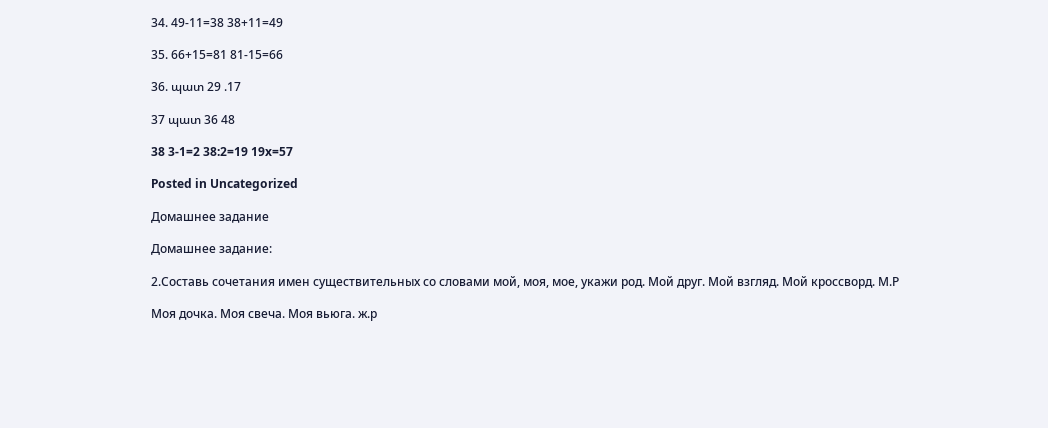34. 49-11=38 38+11=49

35. 66+15=81 81-15=66

36. պատ 29 .17

37 պատ 36 48

38 3-1=2 38:2=19 19x=57

Posted in Uncategorized

Домашнее задание

Домашнее задание:

2.Составь сочетания имен существительных со словами мой, моя, мое, укажи род. Мой друг. Мой взгляд. Мой кроссворд. М.Р

Моя дочка. Моя свеча. Моя вьюга. ж.р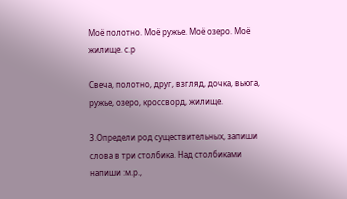Моё полотно. Моё ружье. Моё озеро. Моё жилище. с.р

Свеча, полотно, друг, взгляд, дочка, вьюга, ружье, озеро, кроссворд, жилище.

3.Определи род существительных, запиши слова в три столбика. Над столбиками напиши :м.р.,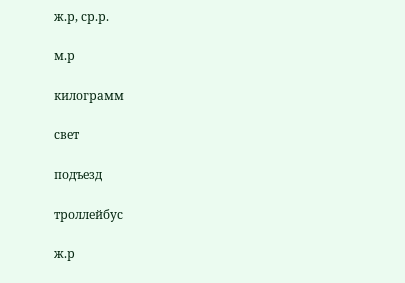ж.р, ср.р.

м.р

килограмм

свет

подъезд

троллейбус

ж.р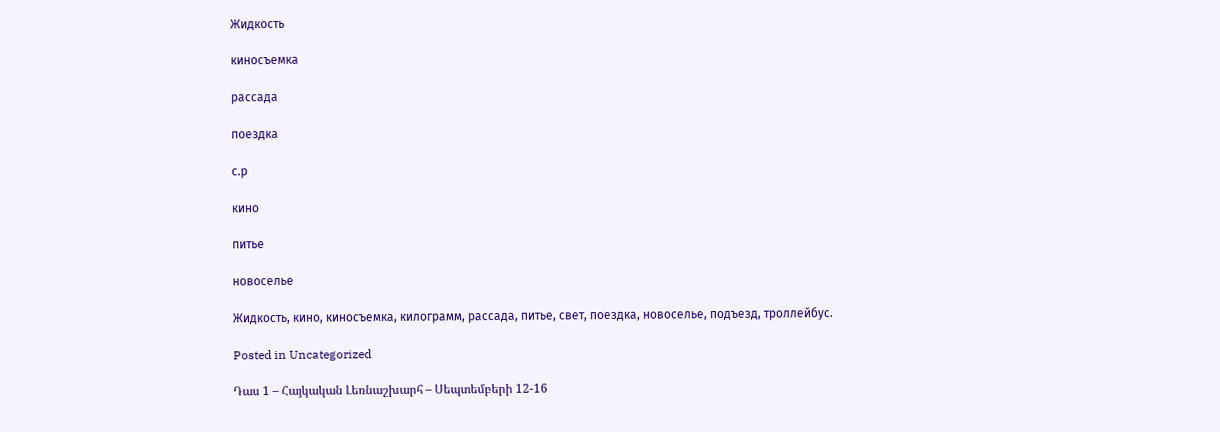Жидкость

киносъемка

рассада

поездка

с.р

кино

питье

новоселье

Жидкость, кино, киносъемка, килограмм, рассада, питье, свет, поездка, новоселье, подъезд, троллейбус.

Posted in Uncategorized

Դաս 1 – Հայկական Լեռնաշխարհ – Սեպտեմբերի 12-16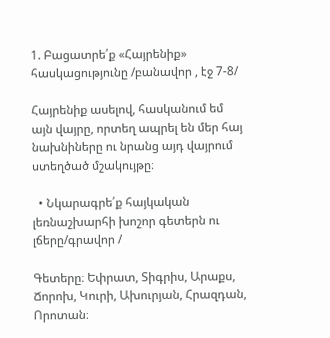1. Բացատրե՛ք «Հայրենիք» հասկացությունը /բանավոր , էջ 7-8/

Հայրենիք ասելով, հասկանում եմ այն վայրը, որտեղ ապրել են մեր հայ նախնիները ու նրանց այդ վայրում ստեղծած մշակույթը։

  • Նկարագրե՛ք հայկական լեռնաշխարհի խոշոր գետերն ու լճերը/գրավոր /

Գետերը։ Եփրատ, Տիգրիս, Արաքս, Ճորոխ, Կուրի, Ախուրյան, Հրազդան, Որոտան։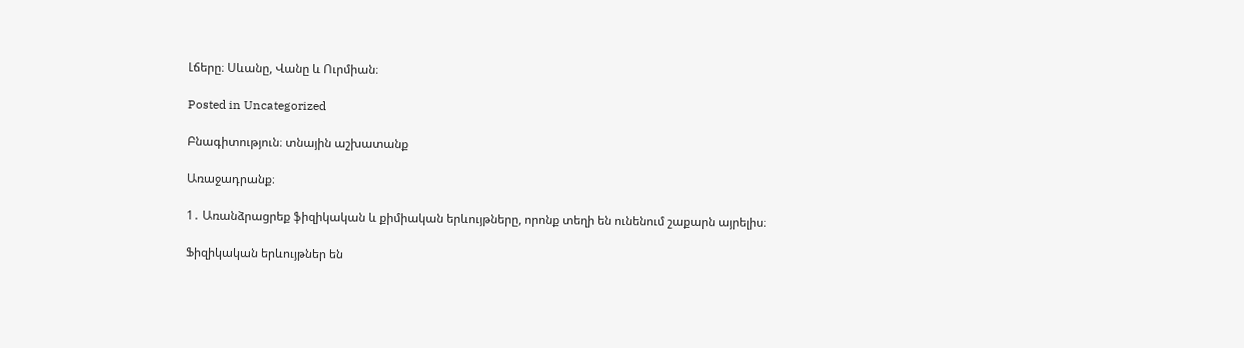Լճերը։ Սևանը, Վանը և Ուրմիան։

Posted in Uncategorized

Բնագիտություն։ տնային աշխատանք

Առաջադրանք։

1․ Առանձրացրեք ֆիզիկական և քիմիական երևույթները, որոնք տեղի են ունենում շաքարն այրելիս։

Ֆիզիկական երևույթներ են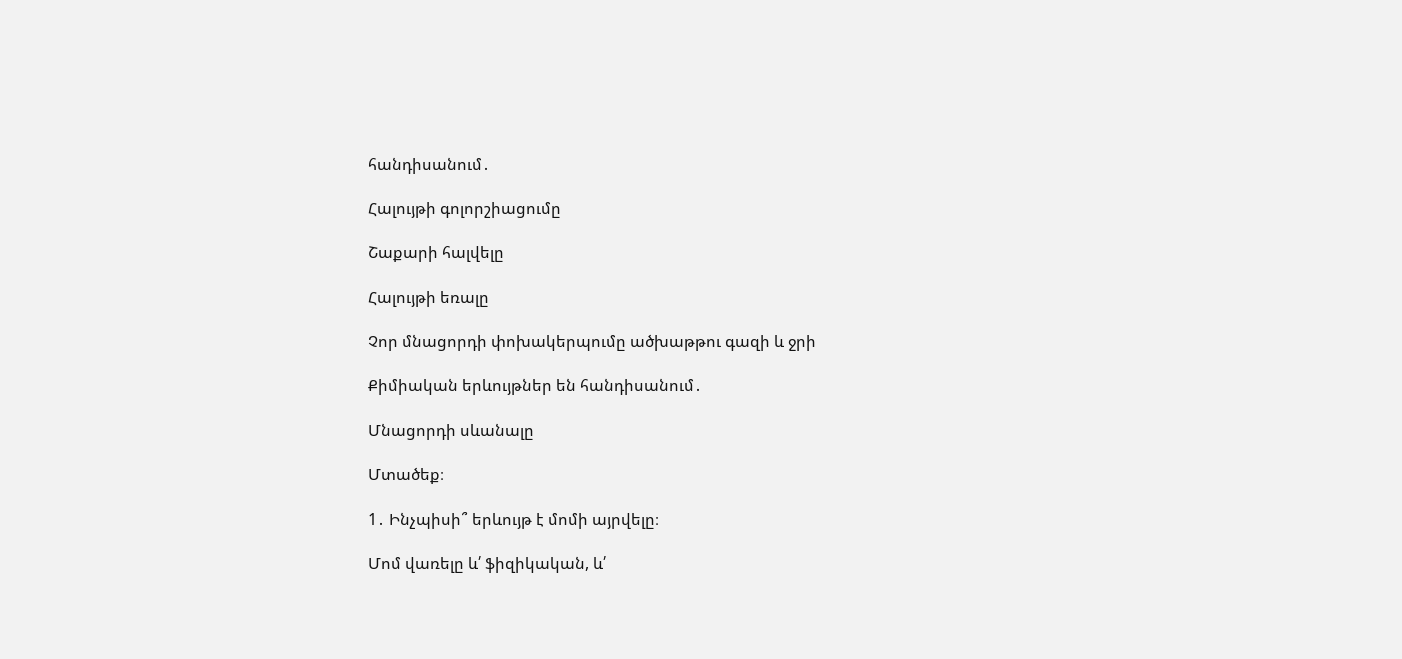հանդիսանում․

Հալույթի գոլորշիացումը

Շաքարի հալվելը

Հալույթի եռալը

Չոր մնացորդի փոխակերպումը ածխաթթու գազի և ջրի

Քիմիական երևույթներ են հանդիսանում․

Մնացորդի սևանալը

Մտածեք։

1․ Ինչպիսի՞ երևույթ է մոմի այրվելը։

Մոմ վառելը և՛ ֆիզիկական, և՛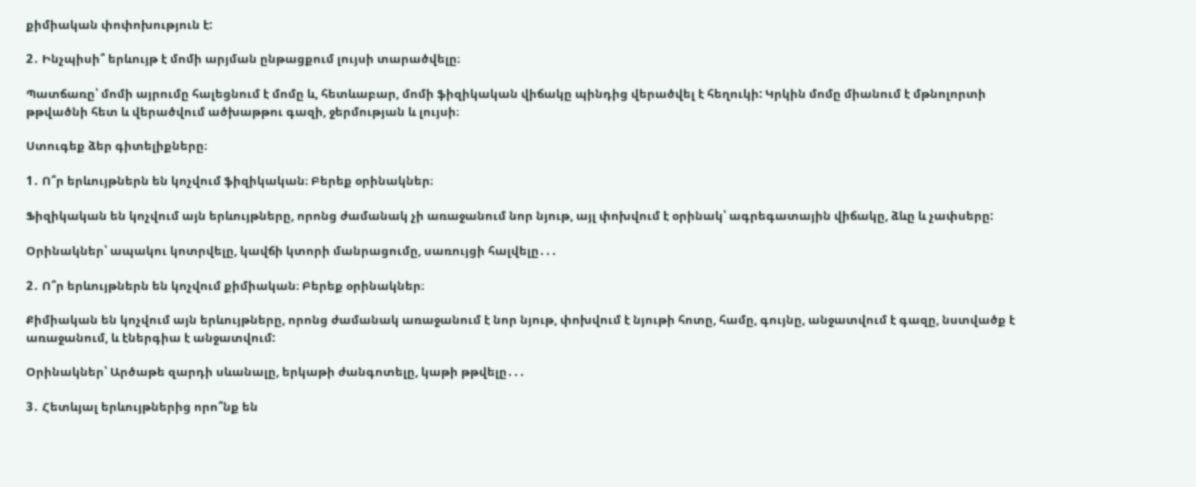քիմիական փոփոխություն է:

2․ Ինչպիսի՞ երևույթ է մոմի արյման ընթացքում լույսի տարածվելը։

Պատճառը՝ մոմի այրումը հալեցնում է մոմը և, հետևաբար, մոմի ֆիզիկական վիճակը պինդից վերածվել է հեղուկի: Կրկին մոմը միանում է մթնոլորտի թթվածնի հետ և վերածվում ածխաթթու գազի, ջերմության և լույսի։

Ստուգեք ձեր գիտելիքները։

1․ Ո՞ր երևույթներն են կոչվում ֆիզիկական։ Բերեք օրինակներ։

Ֆիզիկական են կոչվում այն երևույթները, որոնց ժամանակ չի առաջանում նոր նյութ, այլ փոխվում է օրինակ՝ ագրեգատային վիճակը, ձևը և չափսերը:

Օրինակներ՝ ապակու կոտրվելը, կավճի կտորի մանրացումը, սառույցի հալվելը․․․

2․ Ո՞ր երևույթներն են կոչվում քիմիական։ Բերեք օրինակներ։

Քիմիական են կոչվում այն երևույթները, որոնց ժամանակ առաջանում է նոր նյութ, փոխվում է նյութի հոտը, համը, գույնը, անջատվում է գազը, նստվածք է առաջանում, և էներգիա է անջատվում:

Օրինակներ՝ Արծաթե զարդի սևանալը, երկաթի ժանգոտելը, կաթի թթվելը․․․

3․ Հետևյալ երևույթներից որո՞նք են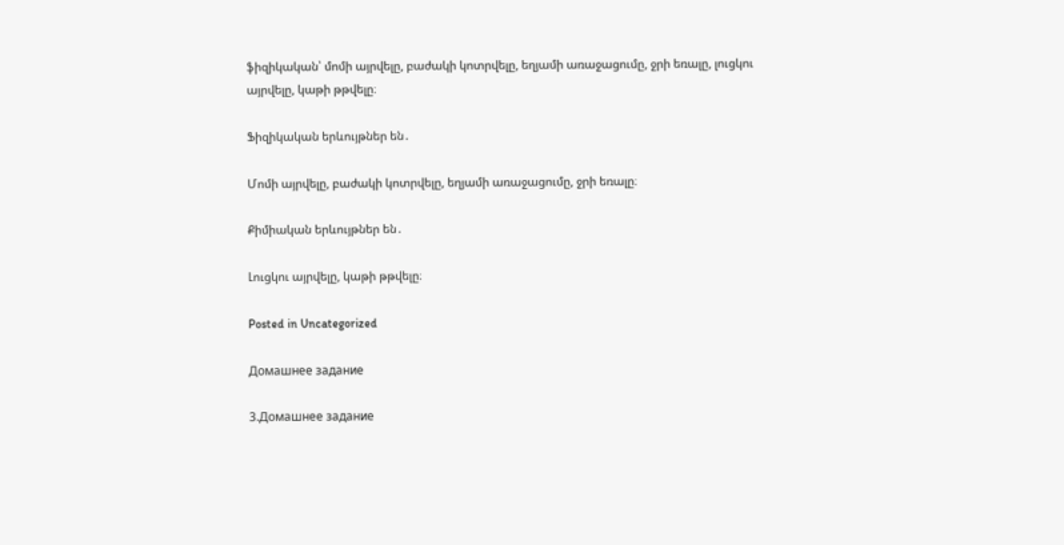ֆիզիկական՝ մոմի այրվելը, բաժակի կոտրվելը, եղյամի առաջացումը, ջրի եռալը, լուցկու այրվելը, կաթի թթվելը։

Ֆիզիկական երևույթներ են․

Մոմի այրվելը, բաժակի կոտրվելը, եղյամի առաջացումը, ջրի եռալը։

Քիմիական երևույթներ են․

Լուցկու այրվելը, կաթի թթվելը։

Posted in Uncategorized

Домашнее задание

3.Домашнее задание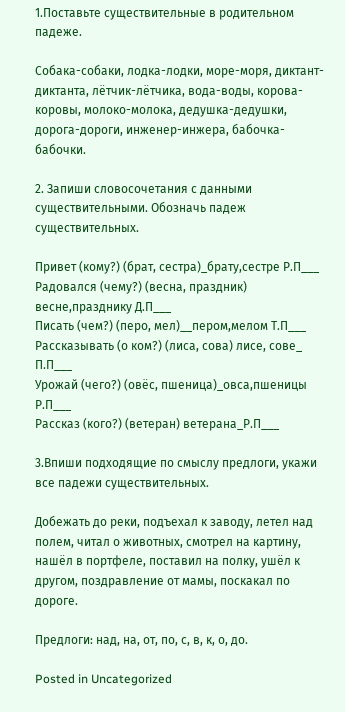1.Поставьте существительные в родительном падеже.

Собака-собаки, лодка-лодки, море-моря, диктант-диктанта, лётчик-лётчика, вода-воды, корова-коровы, молоко-молока, дедушка-дедушки, дорога-дороги, инженер-инжера, бабочка-бабочки.

2. Запиши словосочетания с данными существительными. Обозначь падеж существительных.

Привет (кому?) (брат, сестра)_брату,сестре Р.П___
Радовался (чему?) (весна, праздник) весне,празднику Д.П___
Писать (чем?) (перо, мел)__пером,мелом Т.П___
Рассказывать (о ком?) (лиса, сова) лисе, сове_ П.П___
Урожай (чего?) (овёс, пшеница)_овса,пшеницы Р.П___
Рассказ (кого?) (ветеран) ветерана_Р.П___

3.Впиши подходящие по смыслу предлоги, укажи все падежи существительных.

Добежать до реки, подъехал к заводу, летел над полем, читал о животных, смотрел на картину, нашёл в портфеле, поставил на полку, ушёл к другом, поздравление от мамы, поскакал по дороге.

Предлоги: над, на, от, по, с, в, к, о, до.

Posted in Uncategorized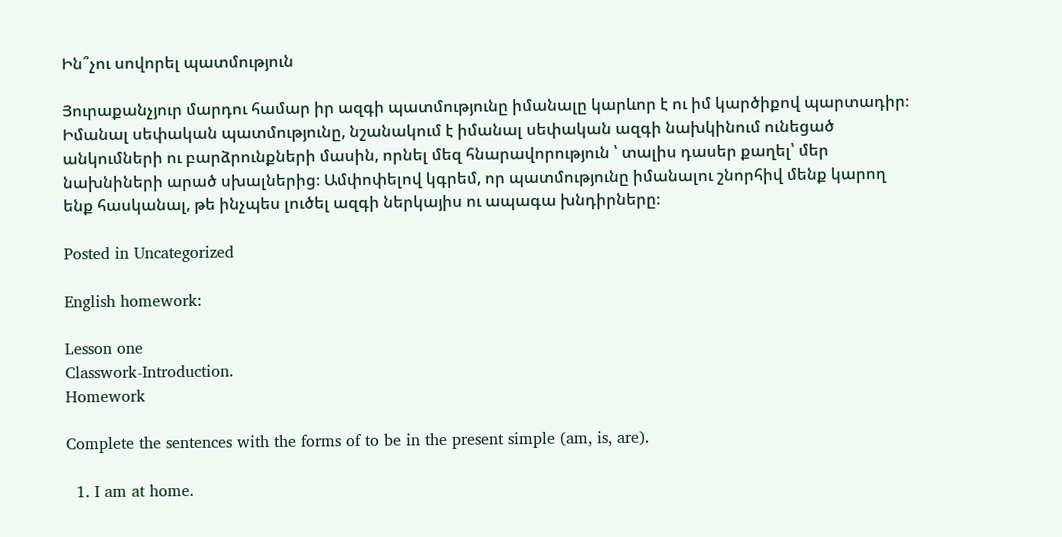Ին՞չու սովորել պատմություն

Յուրաքանչյուր մարդու համար իր ազգի պատմությունը իմանալը կարևոր է ու իմ կարծիքով պարտադիր։ Իմանալ սեփական պատմությունը, նշանակում է իմանալ սեփական ազգի նախկինում ունեցած անկումների ու բարձրունքների մասին, որնել մեզ հնարավորություն ՝ տալիս դասեր քաղել՝ մեր նախնիների արած սխալներից։ Ամփոփելով կգրեմ, որ պատմությունը իմանալու շնորհիվ մենք կարող ենք հասկանալ, թե ինչպես լուծել ազգի ներկայիս ու ապագա խնդիրները։

Posted in Uncategorized

English homework:

Lesson one
Classwork-Introduction.
Homework

Complete the sentences with the forms of to be in the present simple (am, is, are).

  1. I am at home.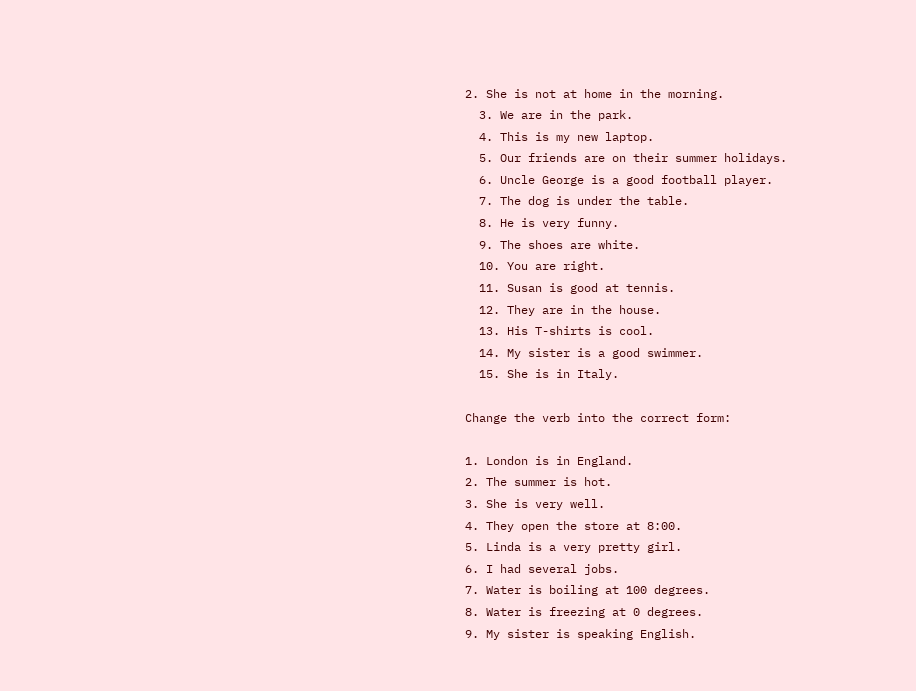2. She is not at home in the morning.
  3. We are in the park.
  4. This is my new laptop.
  5. Our friends are on their summer holidays.
  6. Uncle George is a good football player.
  7. The dog is under the table.
  8. He is very funny.
  9. The shoes are white.
  10. You are right.
  11. Susan is good at tennis.
  12. They are in the house.
  13. His T-shirts is cool.
  14. My sister is a good swimmer.
  15. She is in Italy.

Change the verb into the correct form:

1. London is in England.
2. The summer is hot.
3. She is very well.
4. They open the store at 8:00.
5. Linda is a very pretty girl.
6. I had several jobs.
7. Water is boiling at 100 degrees.
8. Water is freezing at 0 degrees.
9. My sister is speaking English.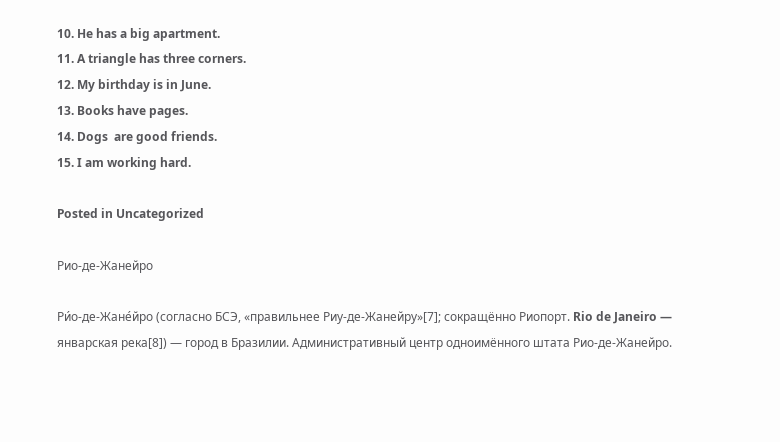10. He has a big apartment.
11. A triangle has three corners.
12. My birthday is in June.
13. Books have pages.
14. Dogs  are good friends.
15. I am working hard.

Posted in Uncategorized

Рио-де-Жанейро

Ри́о-де-Жане́йро (согласно БСЭ, «правильнее Риу-де-Жанейру»[7]; сокращённо Риопорт. Rio de Janeiro — январская река[8]) — город в Бразилии. Административный центр одноимённого штата Рио-де-Жанейро.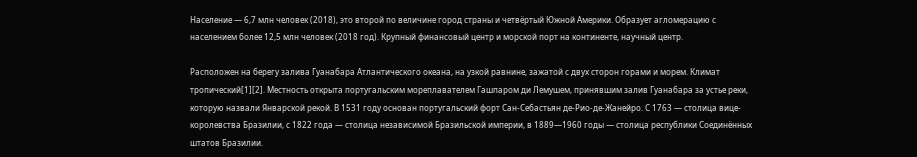Население — 6,7 млн человек (2018), это второй по величине город страны и четвёртый Южной Америки. Образует агломерацию с населением более 12,5 млн человек (2018 год). Крупный финансовый центр и морской порт на континенте, научный центр.

Расположен на берегу залива Гуанабара Атлантического океана, на узкой равнине, зажатой с двух сторон горами и морем. Климат тропический[1][2]. Местность открыта португальским мореплавателем Гашпаром ди Лемушем, принявшим залив Гуанабара за устье реки, которую назвали Январской рекой. В 1531 году основан португальский форт Сан-Себастьян де-Рио-де-Жанейро. С 1763 — столица вице-королевства Бразилии, с 1822 года — столица независимой Бразильской империи, в 1889—1960 годы — столица республики Соединённых штатов Бразилии.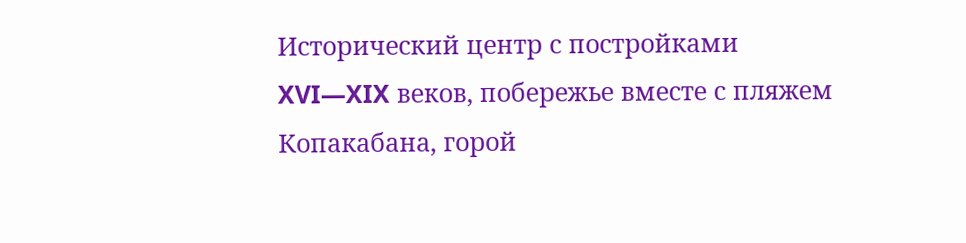Исторический центр с постройками XVI—XIX веков, побережье вместе с пляжем Копакабана, горой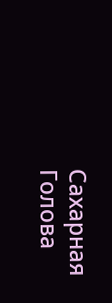Сахарная Голова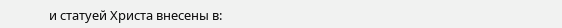и статуей Христа внесены в: